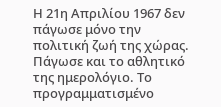Η 21η Απριλίου 1967 δεν πάγωσε μόνο την πολιτική ζωή της χώρας. Πάγωσε και το αθλητικό της ημερολόγιο. Το προγραμματισμένο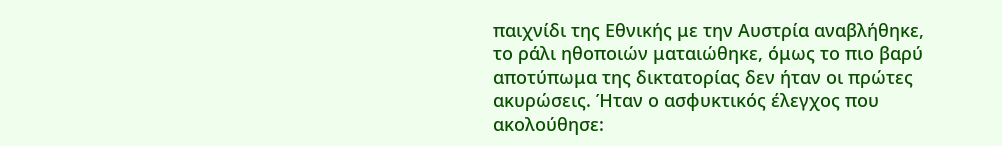παιχνίδι της Εθνικής με την Αυστρία αναβλήθηκε, το ράλι ηθοποιών ματαιώθηκε, όμως το πιο βαρύ αποτύπωμα της δικτατορίας δεν ήταν οι πρώτες ακυρώσεις. Ήταν ο ασφυκτικός έλεγχος που ακολούθησε: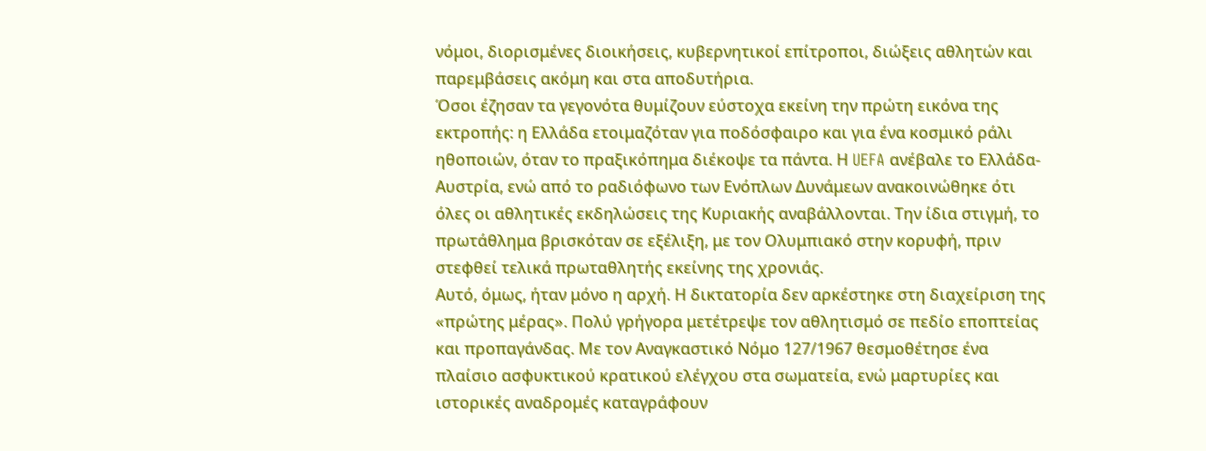νόμοι, διορισμένες διοικήσεις, κυβερνητικοί επίτροποι, διώξεις αθλητών και παρεμβάσεις ακόμη και στα αποδυτήρια.
Όσοι έζησαν τα γεγονότα θυμίζουν εύστοχα εκείνη την πρώτη εικόνα της εκτροπής: η Ελλάδα ετοιμαζόταν για ποδόσφαιρο και για ένα κοσμικό ράλι ηθοποιών, όταν το πραξικόπημα διέκοψε τα πάντα. Η UEFA ανέβαλε το Ελλάδα-Αυστρία, ενώ από το ραδιόφωνο των Ενόπλων Δυνάμεων ανακοινώθηκε ότι όλες οι αθλητικές εκδηλώσεις της Κυριακής αναβάλλονται. Την ίδια στιγμή, το πρωτάθλημα βρισκόταν σε εξέλιξη, με τον Ολυμπιακό στην κορυφή, πριν στεφθεί τελικά πρωταθλητής εκείνης της χρονιάς.
Αυτό, όμως, ήταν μόνο η αρχή. Η δικτατορία δεν αρκέστηκε στη διαχείριση της «πρώτης μέρας». Πολύ γρήγορα μετέτρεψε τον αθλητισμό σε πεδίο εποπτείας και προπαγάνδας. Με τον Αναγκαστικό Νόμο 127/1967 θεσμοθέτησε ένα πλαίσιο ασφυκτικού κρατικού ελέγχου στα σωματεία, ενώ μαρτυρίες και ιστορικές αναδρομές καταγράφουν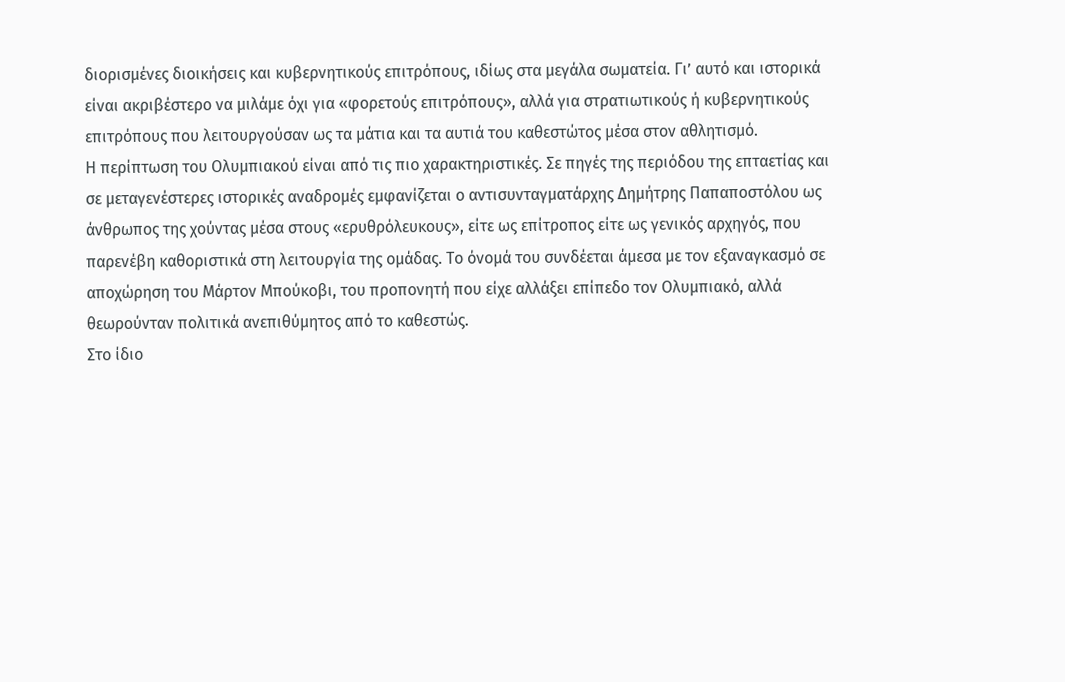διορισμένες διοικήσεις και κυβερνητικούς επιτρόπους, ιδίως στα μεγάλα σωματεία. Γι’ αυτό και ιστορικά είναι ακριβέστερο να μιλάμε όχι για «φορετούς επιτρόπους», αλλά για στρατιωτικούς ή κυβερνητικούς επιτρόπους που λειτουργούσαν ως τα μάτια και τα αυτιά του καθεστώτος μέσα στον αθλητισμό.
Η περίπτωση του Ολυμπιακού είναι από τις πιο χαρακτηριστικές. Σε πηγές της περιόδου της επταετίας και σε μεταγενέστερες ιστορικές αναδρομές εμφανίζεται ο αντισυνταγματάρχης Δημήτρης Παπαποστόλου ως άνθρωπος της χούντας μέσα στους «ερυθρόλευκους», είτε ως επίτροπος είτε ως γενικός αρχηγός, που παρενέβη καθοριστικά στη λειτουργία της ομάδας. Το όνομά του συνδέεται άμεσα με τον εξαναγκασμό σε αποχώρηση του Μάρτον Μπούκοβι, του προπονητή που είχε αλλάξει επίπεδο τον Ολυμπιακό, αλλά θεωρούνταν πολιτικά ανεπιθύμητος από το καθεστώς.
Στο ίδιο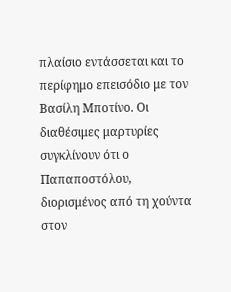πλαίσιο εντάσσεται και το περίφημο επεισόδιο με τον Βασίλη Μποτίνο. Οι διαθέσιμες μαρτυρίες συγκλίνουν ότι ο Παπαποστόλου, διορισμένος από τη χούντα στον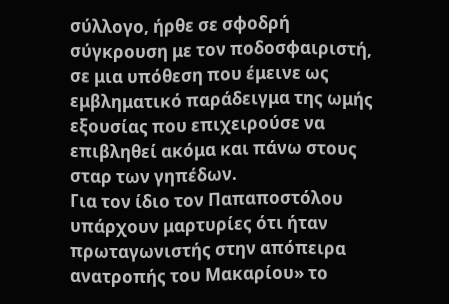σύλλογο, ήρθε σε σφοδρή σύγκρουση με τον ποδοσφαιριστή, σε μια υπόθεση που έμεινε ως εμβληματικό παράδειγμα της ωμής εξουσίας που επιχειρούσε να επιβληθεί ακόμα και πάνω στους σταρ των γηπέδων.
Για τον ίδιο τον Παπαποστόλου υπάρχουν μαρτυρίες ότι ήταν πρωταγωνιστής στην απόπειρα ανατροπής του Μακαρίου» το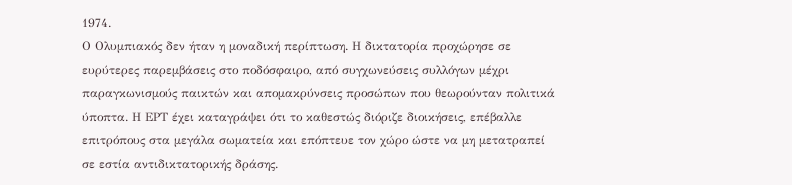1974.
Ο Ολυμπιακός δεν ήταν η μοναδική περίπτωση. Η δικτατορία προχώρησε σε ευρύτερες παρεμβάσεις στο ποδόσφαιρο, από συγχωνεύσεις συλλόγων μέχρι παραγκωνισμούς παικτών και απομακρύνσεις προσώπων που θεωρούνταν πολιτικά ύποπτα. Η ΕΡΤ έχει καταγράψει ότι το καθεστώς διόριζε διοικήσεις, επέβαλλε επιτρόπους στα μεγάλα σωματεία και επόπτευε τον χώρο ώστε να μη μετατραπεί σε εστία αντιδικτατορικής δράσης.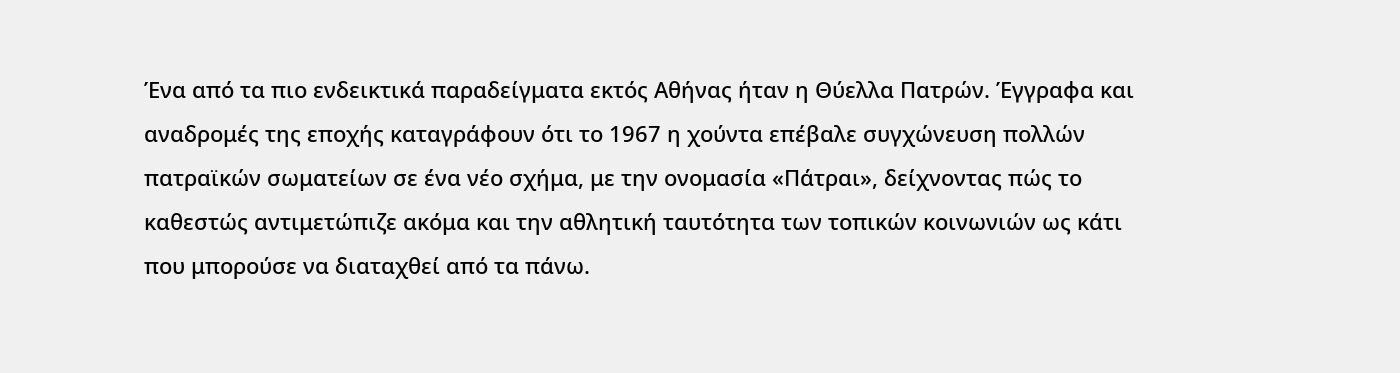Ένα από τα πιο ενδεικτικά παραδείγματα εκτός Αθήνας ήταν η Θύελλα Πατρών. Έγγραφα και αναδρομές της εποχής καταγράφουν ότι το 1967 η χούντα επέβαλε συγχώνευση πολλών πατραϊκών σωματείων σε ένα νέο σχήμα, με την ονομασία «Πάτραι», δείχνοντας πώς το καθεστώς αντιμετώπιζε ακόμα και την αθλητική ταυτότητα των τοπικών κοινωνιών ως κάτι που μπορούσε να διαταχθεί από τα πάνω.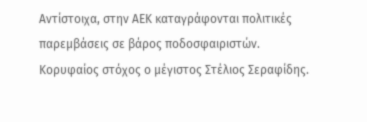Αντίστοιχα, στην ΑΕΚ καταγράφονται πολιτικές παρεμβάσεις σε βάρος ποδοσφαιριστών. Κορυφαίος στόχος ο μέγιστος Στέλιος Σεραφίδης.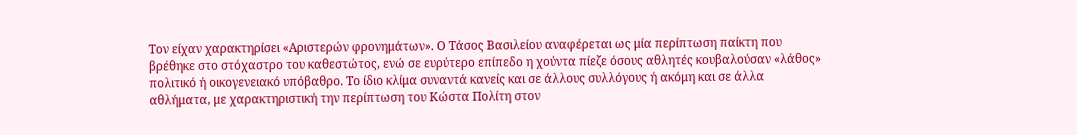Τον είχαν χαρακτηρίσει «Αριστερών φρονημάτων». Ο Τάσος Βασιλείου αναφέρεται ως μία περίπτωση παίκτη που βρέθηκε στο στόχαστρο του καθεστώτος, ενώ σε ευρύτερο επίπεδο η χούντα πίεζε όσους αθλητές κουβαλούσαν «λάθος» πολιτικό ή οικογενειακό υπόβαθρο. Το ίδιο κλίμα συναντά κανείς και σε άλλους συλλόγους ή ακόμη και σε άλλα αθλήματα, με χαρακτηριστική την περίπτωση του Κώστα Πολίτη στον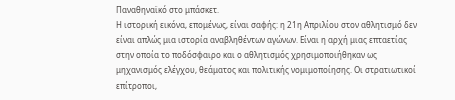Παναθηναϊκό στο μπάσκετ.
Η ιστορική εικόνα, επομένως, είναι σαφής: η 21η Απριλίου στον αθλητισμό δεν είναι απλώς μια ιστορία αναβληθέντων αγώνων. Είναι η αρχή μιας επταετίας στην οποία το ποδόσφαιρο και ο αθλητισμός χρησιμοποιήθηκαν ως μηχανισμός ελέγχου, θεάματος και πολιτικής νομιμοποίησης. Οι στρατιωτικοί επίτροποι,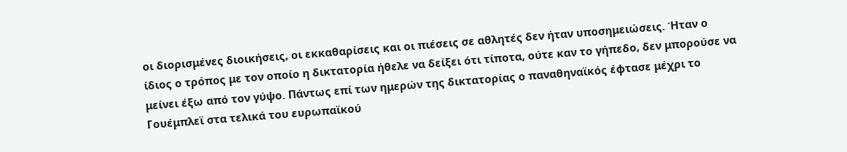οι διορισμένες διοικήσεις, οι εκκαθαρίσεις και οι πιέσεις σε αθλητές δεν ήταν υποσημειώσεις. Ήταν ο ίδιος ο τρόπος με τον οποίο η δικτατορία ήθελε να δείξει ότι τίποτα, ούτε καν το γήπεδο, δεν μπορούσε να μείνει έξω από τον γύψο. Πάντως επί των ημερών της δικτατορίας ο παναθηναϊκός έφτασε μέχρι το Γουέμπλεϊ στα τελικά του ευρωπαϊκού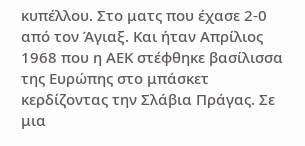κυπέλλου. Στο ματς που έχασε 2-0 από τον Άγιαξ. Και ήταν Απρίλιος 1968 που η ΑΕΚ στέφθηκε βασίλισσα της Ευρώπης στο μπάσκετ κερδίζοντας την Σλάβια Πράγας. Σε μια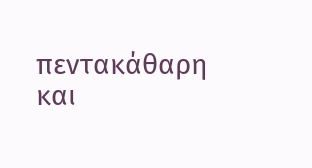πεντακάθαρη και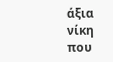άξια νίκη που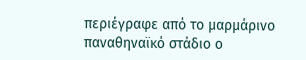περιέγραφε από το μαρμάρινο παναθηναϊκό στάδιο ο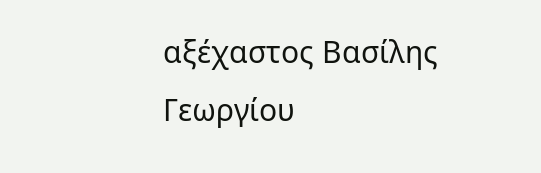αξέχαστος Βασίλης Γεωργίου